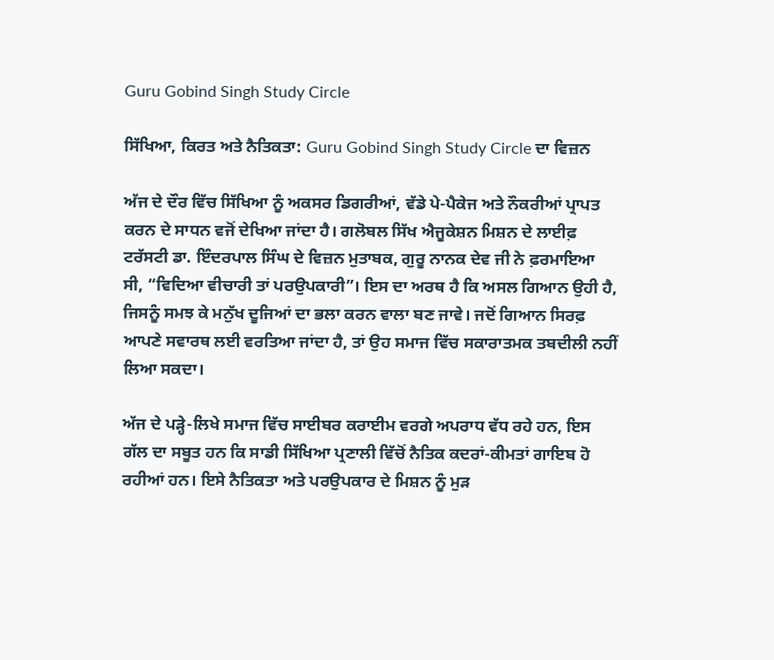Guru Gobind Singh Study Circle

ਸਿੱਖਿਆ, ਕਿਰਤ ਅਤੇ ਨੈਤਿਕਤਾ: Guru Gobind Singh Study Circle ਦਾ ਵਿਜ਼ਨ

ਅੱਜ ਦੇ ਦੌਰ ਵਿੱਚ ਸਿੱਖਿਆ ਨੂੰ ਅਕਸਰ ਡਿਗਰੀਆਂ, ਵੱਡੇ ਪੇ-ਪੈਕੇਜ ਅਤੇ ਨੌਕਰੀਆਂ ਪ੍ਰਾਪਤ ਕਰਨ ਦੇ ਸਾਧਨ ਵਜੋਂ ਦੇਖਿਆ ਜਾਂਦਾ ਹੈ। ਗਲੋਬਲ ਸਿੱਖ ਐਜੂਕੇਸ਼ਨ ਮਿਸ਼ਨ ਦੇ ਲਾਈਫ਼ ਟਰੱਸਟੀ ਡਾ. ਇੰਦਰਪਾਲ ਸਿੰਘ ਦੇ ਵਿਜ਼ਨ ਮੁਤਾਬਕ, ਗੁਰੂ ਨਾਨਕ ਦੇਵ ਜੀ ਨੇ ਫ਼ਰਮਾਇਆ ਸੀ, “ਵਿਦਿਆ ਵੀਚਾਰੀ ਤਾਂ ਪਰਉਪਕਾਰੀ”। ਇਸ ਦਾ ਅਰਥ ਹੈ ਕਿ ਅਸਲ ਗਿਆਨ ਉਹੀ ਹੈ, ਜਿਸਨੂੰ ਸਮਝ ਕੇ ਮਨੁੱਖ ਦੂਜਿਆਂ ਦਾ ਭਲਾ ਕਰਨ ਵਾਲਾ ਬਣ ਜਾਵੇ। ਜਦੋਂ ਗਿਆਨ ਸਿਰਫ਼ ਆਪਣੇ ਸਵਾਰਥ ਲਈ ਵਰਤਿਆ ਜਾਂਦਾ ਹੈ, ਤਾਂ ਉਹ ਸਮਾਜ ਵਿੱਚ ਸਕਾਰਾਤਮਕ ਤਬਦੀਲੀ ਨਹੀਂ ਲਿਆ ਸਕਦਾ।

ਅੱਜ ਦੇ ਪੜ੍ਹੇ-ਲਿਖੇ ਸਮਾਜ ਵਿੱਚ ਸਾਈਬਰ ਕਰਾਈਮ ਵਰਗੇ ਅਪਰਾਧ ਵੱਧ ਰਹੇ ਹਨ, ਇਸ ਗੱਲ ਦਾ ਸਬੂਤ ਹਨ ਕਿ ਸਾਡੀ ਸਿੱਖਿਆ ਪ੍ਰਣਾਲੀ ਵਿੱਚੋਂ ਨੈਤਿਕ ਕਦਰਾਂ-ਕੀਮਤਾਂ ਗਾਇਬ ਹੋ ਰਹੀਆਂ ਹਨ। ਇਸੇ ਨੈਤਿਕਤਾ ਅਤੇ ਪਰਉਪਕਾਰ ਦੇ ਮਿਸ਼ਨ ਨੂੰ ਮੁੜ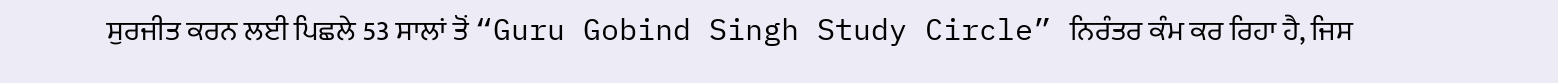ਸੁਰਜੀਤ ਕਰਨ ਲਈ ਪਿਛਲੇ 53 ਸਾਲਾਂ ਤੋਂ “Guru Gobind Singh Study Circle” ਨਿਰੰਤਰ ਕੰਮ ਕਰ ਰਿਹਾ ਹੈ, ਜਿਸ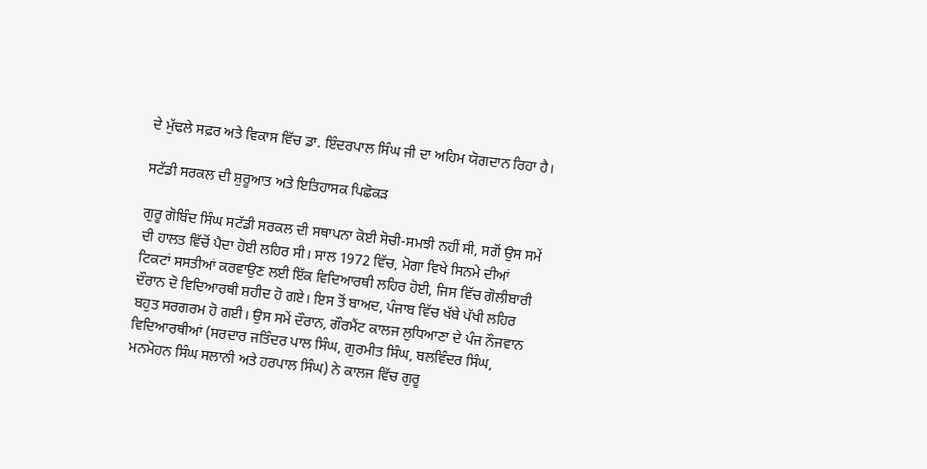ਦੇ ਮੁੱਢਲੇ ਸਫ਼ਰ ਅਤੇ ਵਿਕਾਸ ਵਿੱਚ ਡਾ. ਇੰਦਰਪਾਲ ਸਿੰਘ ਜੀ ਦਾ ਅਹਿਮ ਯੋਗਦਾਨ ਰਿਹਾ ਹੈ।

ਸਟੱਡੀ ਸਰਕਲ ਦੀ ਸ਼ੁਰੂਆਤ ਅਤੇ ਇਤਿਹਾਸਕ ਪਿਛੋਕੜ

ਗੁਰੂ ਗੋਬਿੰਦ ਸਿੰਘ ਸਟੱਡੀ ਸਰਕਲ ਦੀ ਸਥਾਪਨਾ ਕੋਈ ਸੋਚੀ-ਸਮਝੀ ਨਹੀਂ ਸੀ, ਸਗੋਂ ਉਸ ਸਮੇਂ ਦੀ ਹਾਲਤ ਵਿੱਚੋਂ ਪੈਦਾ ਹੋਈ ਲਹਿਰ ਸੀ। ਸਾਲ 1972 ਵਿੱਚ, ਮੋਗਾ ਵਿਖੇ ਸਿਨਮੇ ਦੀਆਂ ਟਿਕਟਾਂ ਸਸਤੀਆਂ ਕਰਵਾਉਣ ਲਈ ਇੱਕ ਵਿਦਿਆਰਥੀ ਲਹਿਰ ਹੋਈ, ਜਿਸ ਵਿੱਚ ਗੋਲੀਬਾਰੀ ਦੌਰਾਨ ਦੋ ਵਿਦਿਆਰਥੀ ਸ਼ਹੀਦ ਹੋ ਗਏ। ਇਸ ਤੋਂ ਬਾਅਦ, ਪੰਜਾਬ ਵਿੱਚ ਖੱਬੇ ਪੱਖੀ ਲਹਿਰ ਬਹੁਤ ਸਰਗਰਮ ਹੋ ਗਈ। ਉਸ ਸਮੇਂ ਦੌਰਾਨ, ਗੌਰਮੈਂਟ ਕਾਲਜ ਲੁਧਿਆਣਾ ਦੇ ਪੰਜ ਨੌਜਵਾਨ ਵਿਦਿਆਰਥੀਆਂ (ਸਰਦਾਰ ਜਤਿੰਦਰ ਪਾਲ ਸਿੰਘ, ਗੁਰਮੀਤ ਸਿੰਘ, ਬਲਵਿੰਦਰ ਸਿੰਘ, ਮਨਮੋਹਨ ਸਿੰਘ ਸਲਾਨੀ ਅਤੇ ਹਰਪਾਲ ਸਿੰਘ) ਨੇ ਕਾਲਜ ਵਿੱਚ ਗੁਰੂ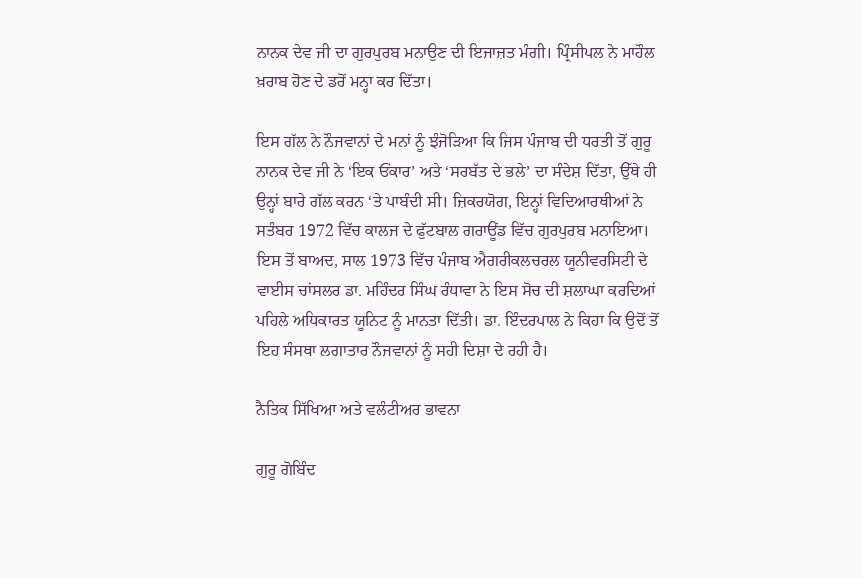ਨਾਨਕ ਦੇਵ ਜੀ ਦਾ ਗੁਰਪੁਰਬ ਮਨਾਉਣ ਦੀ ਇਜਾਜ਼ਤ ਮੰਗੀ। ਪ੍ਰਿੰਸੀਪਲ ਨੇ ਮਾਹੌਲ ਖ਼ਰਾਬ ਹੋਣ ਦੇ ਡਰੋਂ ਮਨ੍ਹਾ ਕਰ ਦਿੱਤਾ।

ਇਸ ਗੱਲ ਨੇ ਨੌਜਵਾਨਾਂ ਦੇ ਮਨਾਂ ਨੂੰ ਝੰਜੋੜਿਆ ਕਿ ਜਿਸ ਪੰਜਾਬ ਦੀ ਧਰਤੀ ਤੋਂ ਗੁਰੂ ਨਾਨਕ ਦੇਵ ਜੀ ਨੇ ‘ਇਕ ਓਂਕਾਰ’ ਅਤੇ ‘ਸਰਬੱਤ ਦੇ ਭਲੇ’ ਦਾ ਸੰਦੇਸ਼ ਦਿੱਤਾ, ਉੱਥੇ ਹੀ ਉਨ੍ਹਾਂ ਬਾਰੇ ਗੱਲ ਕਰਨ ‘ਤੇ ਪਾਬੰਦੀ ਸੀ। ਜ਼ਿਕਰਯੋਗ, ਇਨ੍ਹਾਂ ਵਿਦਿਆਰਥੀਆਂ ਨੇ ਸਤੰਬਰ 1972 ਵਿੱਚ ਕਾਲਜ ਦੇ ਫੁੱਟਬਾਲ ਗਰਾਊਂਡ ਵਿੱਚ ਗੁਰਪੁਰਬ ਮਨਾਇਆ। ਇਸ ਤੋਂ ਬਾਅਦ, ਸਾਲ 1973 ਵਿੱਚ ਪੰਜਾਬ ਐਗਰੀਕਲਚਰਲ ਯੂਨੀਵਰਸਿਟੀ ਦੇ ਵਾਈਸ ਚਾਂਸਲਰ ਡਾ. ਮਹਿੰਦਰ ਸਿੰਘ ਰੰਧਾਵਾ ਨੇ ਇਸ ਸੋਚ ਦੀ ਸ਼ਲਾਘਾ ਕਰਦਿਆਂ ਪਹਿਲੇ ਅਧਿਕਾਰਤ ਯੂਨਿਟ ਨੂੰ ਮਾਨਤਾ ਦਿੱਤੀ। ਡਾ. ਇੰਦਰਪਾਲ ਨੇ ਕਿਹਾ ਕਿ ਉਦੋਂ ਤੋਂ ਇਹ ਸੰਸਥਾ ਲਗਾਤਾਰ ਨੌਜਵਾਨਾਂ ਨੂੰ ਸਹੀ ਦਿਸ਼ਾ ਦੇ ਰਹੀ ਹੈ।

ਨੈਤਿਕ ਸਿੱਖਿਆ ਅਤੇ ਵਲੰਟੀਅਰ ਭਾਵਨਾ

ਗੁਰੂ ਗੋਬਿੰਦ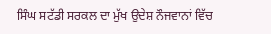ਸਿੰਘ ਸਟੱਡੀ ਸਰਕਲ ਦਾ ਮੁੱਖ ਉਦੇਸ਼ ਨੌਜਵਾਨਾਂ ਵਿੱਚ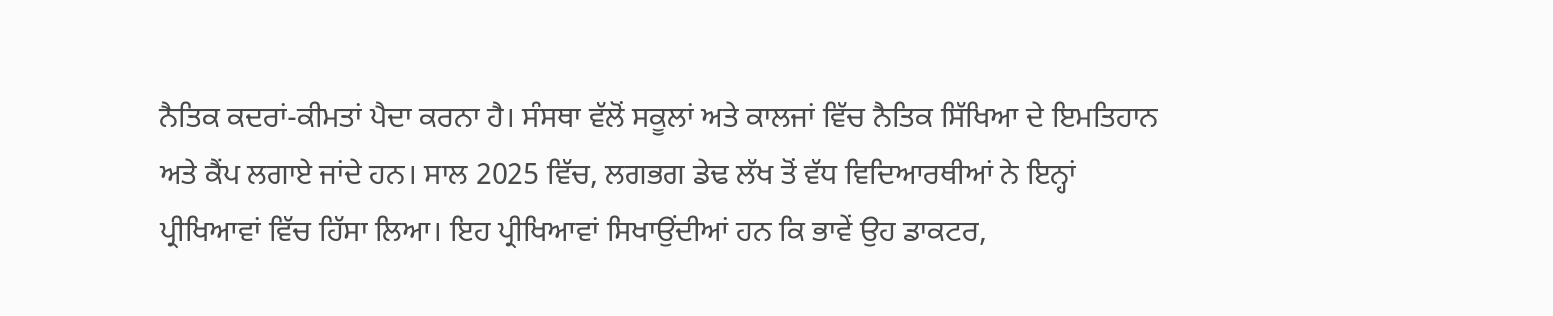ਨੈਤਿਕ ਕਦਰਾਂ-ਕੀਮਤਾਂ ਪੈਦਾ ਕਰਨਾ ਹੈ। ਸੰਸਥਾ ਵੱਲੋਂ ਸਕੂਲਾਂ ਅਤੇ ਕਾਲਜਾਂ ਵਿੱਚ ਨੈਤਿਕ ਸਿੱਖਿਆ ਦੇ ਇਮਤਿਹਾਨ ਅਤੇ ਕੈਂਪ ਲਗਾਏ ਜਾਂਦੇ ਹਨ। ਸਾਲ 2025 ਵਿੱਚ, ਲਗਭਗ ਡੇਢ ਲੱਖ ਤੋਂ ਵੱਧ ਵਿਦਿਆਰਥੀਆਂ ਨੇ ਇਨ੍ਹਾਂ ਪ੍ਰੀਖਿਆਵਾਂ ਵਿੱਚ ਹਿੱਸਾ ਲਿਆ। ਇਹ ਪ੍ਰੀਖਿਆਵਾਂ ਸਿਖਾਉਂਦੀਆਂ ਹਨ ਕਿ ਭਾਵੇਂ ਉਹ ਡਾਕਟਰ,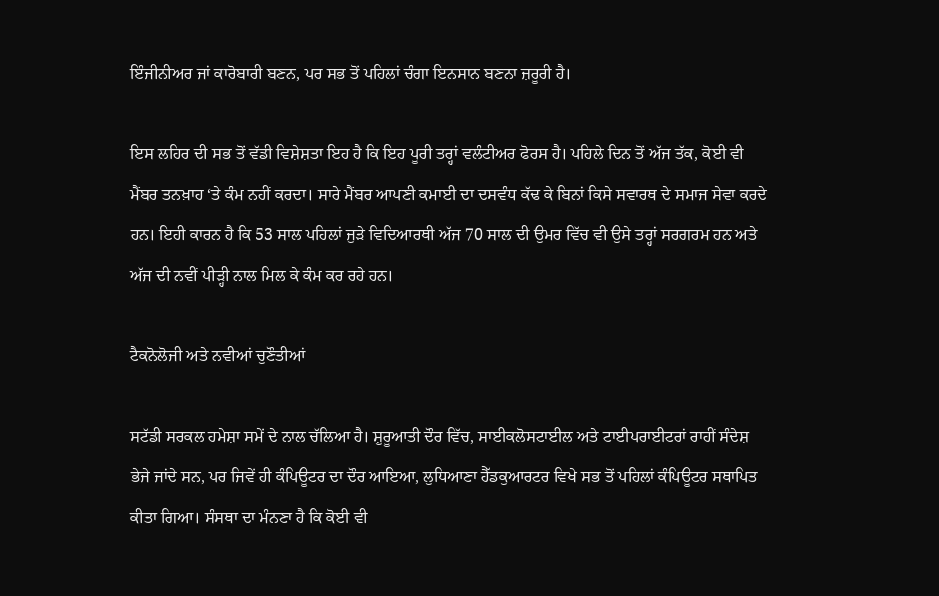ਇੰਜੀਨੀਅਰ ਜਾਂ ਕਾਰੋਬਾਰੀ ਬਣਨ, ਪਰ ਸਭ ਤੋਂ ਪਹਿਲਾਂ ਚੰਗਾ ਇਨਸਾਨ ਬਣਨਾ ਜ਼ਰੂਰੀ ਹੈ।

ਇਸ ਲਹਿਰ ਦੀ ਸਭ ਤੋਂ ਵੱਡੀ ਵਿਸ਼ੇਸ਼ਤਾ ਇਹ ਹੈ ਕਿ ਇਹ ਪੂਰੀ ਤਰ੍ਹਾਂ ਵਲੰਟੀਅਰ ਫੋਰਸ ਹੈ। ਪਹਿਲੇ ਦਿਨ ਤੋਂ ਅੱਜ ਤੱਕ, ਕੋਈ ਵੀ ਮੈਂਬਰ ਤਨਖ਼ਾਹ ‘ਤੇ ਕੰਮ ਨਹੀਂ ਕਰਦਾ। ਸਾਰੇ ਮੈਂਬਰ ਆਪਣੀ ਕਮਾਈ ਦਾ ਦਸਵੰਧ ਕੱਢ ਕੇ ਬਿਨਾਂ ਕਿਸੇ ਸਵਾਰਥ ਦੇ ਸਮਾਜ ਸੇਵਾ ਕਰਦੇ ਹਨ। ਇਹੀ ਕਾਰਨ ਹੈ ਕਿ 53 ਸਾਲ ਪਹਿਲਾਂ ਜੁੜੇ ਵਿਦਿਆਰਥੀ ਅੱਜ 70 ਸਾਲ ਦੀ ਉਮਰ ਵਿੱਚ ਵੀ ਉਸੇ ਤਰ੍ਹਾਂ ਸਰਗਰਮ ਹਨ ਅਤੇ ਅੱਜ ਦੀ ਨਵੀਂ ਪੀੜ੍ਹੀ ਨਾਲ ਮਿਲ ਕੇ ਕੰਮ ਕਰ ਰਹੇ ਹਨ।

ਟੈਕਨੋਲੋਜੀ ਅਤੇ ਨਵੀਆਂ ਚੁਣੌਤੀਆਂ

ਸਟੱਡੀ ਸਰਕਲ ਹਮੇਸ਼ਾ ਸਮੇਂ ਦੇ ਨਾਲ ਚੱਲਿਆ ਹੈ। ਸ਼ੁਰੂਆਤੀ ਦੌਰ ਵਿੱਚ, ਸਾਈਕਲੋਸਟਾਈਲ ਅਤੇ ਟਾਈਪਰਾਈਟਰਾਂ ਰਾਹੀਂ ਸੰਦੇਸ਼ ਭੇਜੇ ਜਾਂਦੇ ਸਨ, ਪਰ ਜਿਵੇਂ ਹੀ ਕੰਪਿਊਟਰ ਦਾ ਦੌਰ ਆਇਆ, ਲੁਧਿਆਣਾ ਹੈੱਡਕੁਆਰਟਰ ਵਿਖੇ ਸਭ ਤੋਂ ਪਹਿਲਾਂ ਕੰਪਿਊਟਰ ਸਥਾਪਿਤ ਕੀਤਾ ਗਿਆ। ਸੰਸਥਾ ਦਾ ਮੰਨਣਾ ਹੈ ਕਿ ਕੋਈ ਵੀ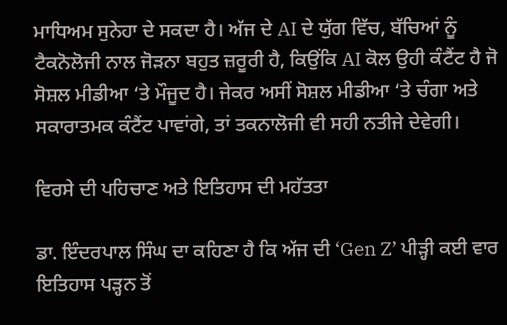ਮਾਧਿਅਮ ਸੁਨੇਹਾ ਦੇ ਸਕਦਾ ਹੈ। ਅੱਜ ਦੇ AI ਦੇ ਯੁੱਗ ਵਿੱਚ, ਬੱਚਿਆਂ ਨੂੰ ਟੈਕਨੋਲੋਜੀ ਨਾਲ ਜੋੜਨਾ ਬਹੁਤ ਜ਼ਰੂਰੀ ਹੈ, ਕਿਉਂਕਿ AI ਕੋਲ ਉਹੀ ਕੰਟੈਂਟ ਹੈ ਜੋ ਸੋਸ਼ਲ ਮੀਡੀਆ ‘ਤੇ ਮੌਜੂਦ ਹੈ। ਜੇਕਰ ਅਸੀਂ ਸੋਸ਼ਲ ਮੀਡੀਆ ‘ਤੇ ਚੰਗਾ ਅਤੇ ਸਕਾਰਾਤਮਕ ਕੰਟੈਂਟ ਪਾਵਾਂਗੇ, ਤਾਂ ਤਕਨਾਲੋਜੀ ਵੀ ਸਹੀ ਨਤੀਜੇ ਦੇਵੇਗੀ।

ਵਿਰਸੇ ਦੀ ਪਹਿਚਾਣ ਅਤੇ ਇਤਿਹਾਸ ਦੀ ਮਹੱਤਤਾ

ਡਾ. ਇੰਦਰਪਾਲ ਸਿੰਘ ਦਾ ਕਹਿਣਾ ਹੈ ਕਿ ਅੱਜ ਦੀ ‘Gen Z’ ਪੀੜ੍ਹੀ ਕਈ ਵਾਰ ਇਤਿਹਾਸ ਪੜ੍ਹਨ ਤੋਂ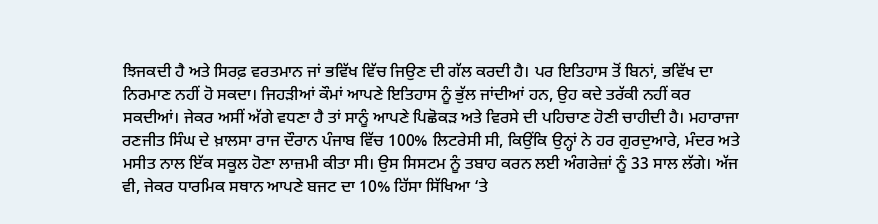ਝਿਜਕਦੀ ਹੈ ਅਤੇ ਸਿਰਫ਼ ਵਰਤਮਾਨ ਜਾਂ ਭਵਿੱਖ ਵਿੱਚ ਜਿਉਣ ਦੀ ਗੱਲ ਕਰਦੀ ਹੈ। ਪਰ ਇਤਿਹਾਸ ਤੋਂ ਬਿਨਾਂ, ਭਵਿੱਖ ਦਾ ਨਿਰਮਾਣ ਨਹੀਂ ਹੋ ਸਕਦਾ। ਜਿਹੜੀਆਂ ਕੌਮਾਂ ਆਪਣੇ ਇਤਿਹਾਸ ਨੂੰ ਭੁੱਲ ਜਾਂਦੀਆਂ ਹਨ, ਉਹ ਕਦੇ ਤਰੱਕੀ ਨਹੀਂ ਕਰ ਸਕਦੀਆਂ। ਜੇਕਰ ਅਸੀਂ ਅੱਗੇ ਵਧਣਾ ਹੈ ਤਾਂ ਸਾਨੂੰ ਆਪਣੇ ਪਿਛੋਕੜ ਅਤੇ ਵਿਰਸੇ ਦੀ ਪਹਿਚਾਣ ਹੋਣੀ ਚਾਹੀਦੀ ਹੈ। ਮਹਾਰਾਜਾ ਰਣਜੀਤ ਸਿੰਘ ਦੇ ਖ਼ਾਲਸਾ ਰਾਜ ਦੌਰਾਨ ਪੰਜਾਬ ਵਿੱਚ 100% ਲਿਟਰੇਸੀ ਸੀ, ਕਿਉਂਕਿ ਉਨ੍ਹਾਂ ਨੇ ਹਰ ਗੁਰਦੁਆਰੇ, ਮੰਦਰ ਅਤੇ ਮਸੀਤ ਨਾਲ ਇੱਕ ਸਕੂਲ ਹੋਣਾ ਲਾਜ਼ਮੀ ਕੀਤਾ ਸੀ। ਉਸ ਸਿਸਟਮ ਨੂੰ ਤਬਾਹ ਕਰਨ ਲਈ ਅੰਗਰੇਜ਼ਾਂ ਨੂੰ 33 ਸਾਲ ਲੱਗੇ। ਅੱਜ ਵੀ, ਜੇਕਰ ਧਾਰਮਿਕ ਸਥਾਨ ਆਪਣੇ ਬਜਟ ਦਾ 10% ਹਿੱਸਾ ਸਿੱਖਿਆ ‘ਤੇ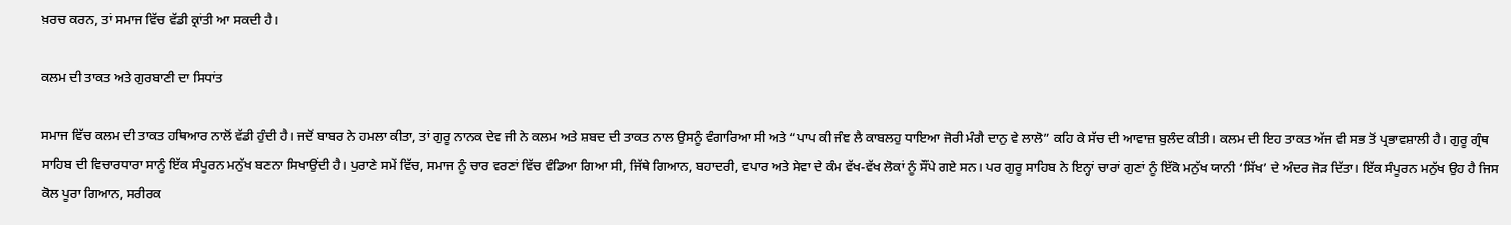ਖ਼ਰਚ ਕਰਨ, ਤਾਂ ਸਮਾਜ ਵਿੱਚ ਵੱਡੀ ਕ੍ਰਾਂਤੀ ਆ ਸਕਦੀ ਹੈ।

ਕਲਮ ਦੀ ਤਾਕਤ ਅਤੇ ਗੁਰਬਾਣੀ ਦਾ ਸਿਧਾਂਤ

ਸਮਾਜ ਵਿੱਚ ਕਲਮ ਦੀ ਤਾਕਤ ਹਥਿਆਰ ਨਾਲੋਂ ਵੱਡੀ ਹੁੰਦੀ ਹੈ। ਜਦੋਂ ਬਾਬਰ ਨੇ ਹਮਲਾ ਕੀਤਾ, ਤਾਂ ਗੁਰੂ ਨਾਨਕ ਦੇਵ ਜੀ ਨੇ ਕਲਮ ਅਤੇ ਸ਼ਬਦ ਦੀ ਤਾਕਤ ਨਾਲ ਉਸਨੂੰ ਵੰਗਾਰਿਆ ਸੀ ਅਤੇ “ਪਾਪ ਕੀ ਜੰਞ ਲੈ ਕਾਬਲਹੁ ਧਾਇਆ ਜੋਰੀ ਮੰਗੈ ਦਾਨੁ ਵੇ ਲਾਲੋ” ਕਹਿ ਕੇ ਸੱਚ ਦੀ ਆਵਾਜ਼ ਬੁਲੰਦ ਕੀਤੀ। ਕਲਮ ਦੀ ਇਹ ਤਾਕਤ ਅੱਜ ਵੀ ਸਭ ਤੋਂ ਪ੍ਰਭਾਵਸ਼ਾਲੀ ਹੈ। ਗੁਰੂ ਗ੍ਰੰਥ ਸਾਹਿਬ ਦੀ ਵਿਚਾਰਧਾਰਾ ਸਾਨੂੰ ਇੱਕ ਸੰਪੂਰਨ ਮਨੁੱਖ ਬਣਨਾ ਸਿਖਾਉਂਦੀ ਹੈ। ਪੁਰਾਣੇ ਸਮੇਂ ਵਿੱਚ, ਸਮਾਜ ਨੂੰ ਚਾਰ ਵਰਣਾਂ ਵਿੱਚ ਵੰਡਿਆ ਗਿਆ ਸੀ, ਜਿੱਥੇ ਗਿਆਨ, ਬਹਾਦਰੀ, ਵਪਾਰ ਅਤੇ ਸੇਵਾ ਦੇ ਕੰਮ ਵੱਖ-ਵੱਖ ਲੋਕਾਂ ਨੂੰ ਸੌਂਪੇ ਗਏ ਸਨ। ਪਰ ਗੁਰੂ ਸਾਹਿਬ ਨੇ ਇਨ੍ਹਾਂ ਚਾਰਾਂ ਗੁਣਾਂ ਨੂੰ ਇੱਕੋ ਮਨੁੱਖ ਯਾਨੀ ‘ਸਿੱਖ’ ਦੇ ਅੰਦਰ ਜੋੜ ਦਿੱਤਾ। ਇੱਕ ਸੰਪੂਰਨ ਮਨੁੱਖ ਉਹ ਹੈ ਜਿਸ ਕੋਲ ਪੂਰਾ ਗਿਆਨ, ਸਰੀਰਕ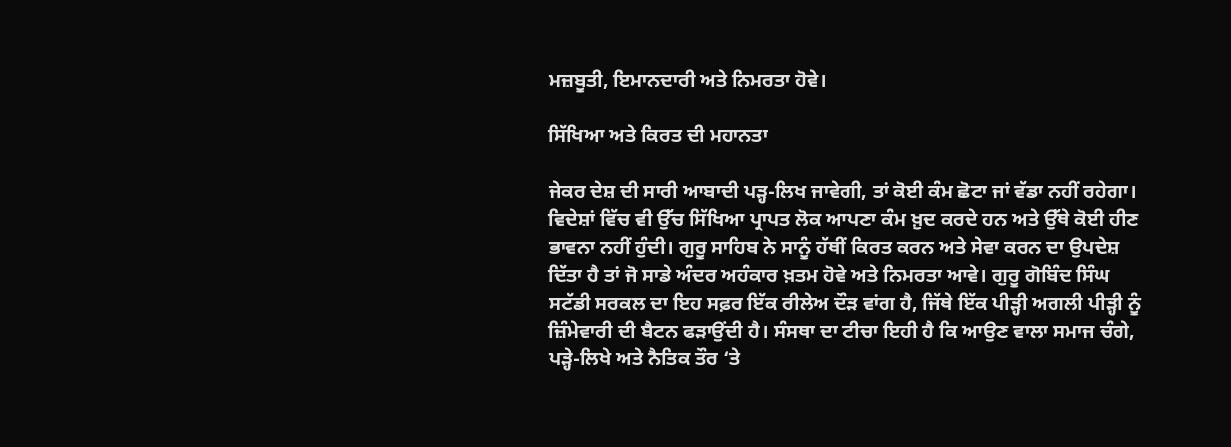ਮਜ਼ਬੂਤੀ, ਇਮਾਨਦਾਰੀ ਅਤੇ ਨਿਮਰਤਾ ਹੋਵੇ।

ਸਿੱਖਿਆ ਅਤੇ ਕਿਰਤ ਦੀ ਮਹਾਨਤਾ

ਜੇਕਰ ਦੇਸ਼ ਦੀ ਸਾਰੀ ਆਬਾਦੀ ਪੜ੍ਹ-ਲਿਖ ਜਾਵੇਗੀ, ਤਾਂ ਕੋਈ ਕੰਮ ਛੋਟਾ ਜਾਂ ਵੱਡਾ ਨਹੀਂ ਰਹੇਗਾ। ਵਿਦੇਸ਼ਾਂ ਵਿੱਚ ਵੀ ਉੱਚ ਸਿੱਖਿਆ ਪ੍ਰਾਪਤ ਲੋਕ ਆਪਣਾ ਕੰਮ ਖ਼ੁਦ ਕਰਦੇ ਹਨ ਅਤੇ ਉੱਥੇ ਕੋਈ ਹੀਣ ਭਾਵਨਾ ਨਹੀਂ ਹੁੰਦੀ। ਗੁਰੂ ਸਾਹਿਬ ਨੇ ਸਾਨੂੰ ਹੱਥੀਂ ਕਿਰਤ ਕਰਨ ਅਤੇ ਸੇਵਾ ਕਰਨ ਦਾ ਉਪਦੇਸ਼ ਦਿੱਤਾ ਹੈ ਤਾਂ ਜੋ ਸਾਡੇ ਅੰਦਰ ਅਹੰਕਾਰ ਖ਼ਤਮ ਹੋਵੇ ਅਤੇ ਨਿਮਰਤਾ ਆਵੇ। ਗੁਰੂ ਗੋਬਿੰਦ ਸਿੰਘ ਸਟੱਡੀ ਸਰਕਲ ਦਾ ਇਹ ਸਫ਼ਰ ਇੱਕ ਰੀਲੇਅ ਦੌੜ ਵਾਂਗ ਹੈ, ਜਿੱਥੇ ਇੱਕ ਪੀੜ੍ਹੀ ਅਗਲੀ ਪੀੜ੍ਹੀ ਨੂੰ ਜ਼ਿੰਮੇਵਾਰੀ ਦੀ ਬੈਟਨ ਫੜਾਉਂਦੀ ਹੈ। ਸੰਸਥਾ ਦਾ ਟੀਚਾ ਇਹੀ ਹੈ ਕਿ ਆਉਣ ਵਾਲਾ ਸਮਾਜ ਚੰਗੇ, ਪੜ੍ਹੇ-ਲਿਖੇ ਅਤੇ ਨੈਤਿਕ ਤੌਰ ‘ਤੇ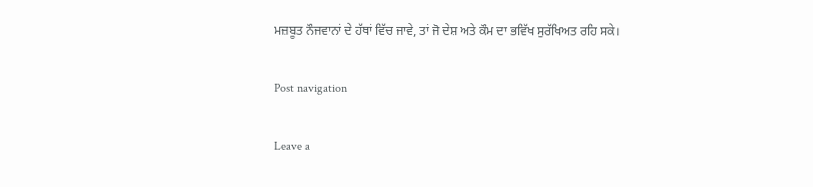ਮਜ਼ਬੂਤ ਨੌਜਵਾਨਾਂ ਦੇ ਹੱਥਾਂ ਵਿੱਚ ਜਾਵੇ, ਤਾਂ ਜੋ ਦੇਸ਼ ਅਤੇ ਕੌਮ ਦਾ ਭਵਿੱਖ ਸੁਰੱਖਿਅਤ ਰਹਿ ਸਕੇ।

Post navigation

Leave a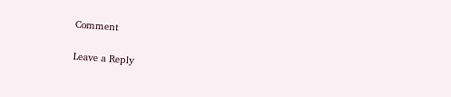Comment

Leave a Reply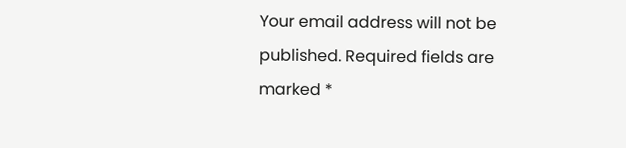Your email address will not be published. Required fields are marked *